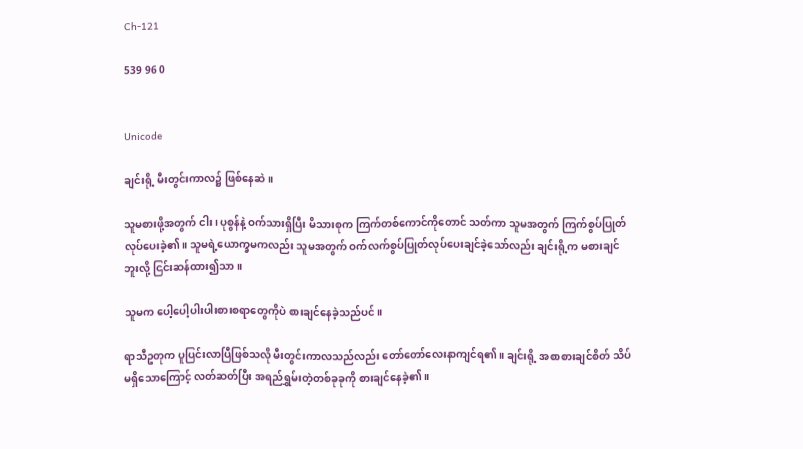Ch-121

539 96 0


Unicode

ချင်းရို့ မီးတွင်းကာလ၌ ဖြစ်နေဆဲ။

သူမစားဖို့အတွက် ငါး၊ ပုစွန်နဲ့ ဝက်သားရှိပြီး မိသားစုက ကြက်တစ်ကောင်ကိုတောင် သတ်ကာ သူမအတွက် ကြက်စွပ်ပြုတ်လုပ်ပေးခဲ့၏။ သူမရဲ့ယောက္ခမကလည်း သူမအတွက် ဝက်လက်စွပ်ပြုတ်လုပ်ပေးချင်ခဲ့သော်လည်း ချင်းရို့က မစားချင်ဘူးလို့ ငြင်းဆန်ထား၍သာ။

သူမက ပေါ့ပေါ့ပါးပါးစားစရာတွေကိုပဲ စားချင်နေခဲ့သည်ပင်။

ရာသီဥတုက ပူပြင်းလာပြီဖြစ်သလို မီးတွင်းကာလသည်လည်း တော်တော်လေးနာကျင်ရ၏။ ချင်းရို့ အစာစားချင်စိတ် သိပ်မရှိသောကြောင့် လတ်ဆတ်ပြီး အရည်ရွှမ်းတဲ့တစ်ခုခုကို စားချင်နေခဲ့၏။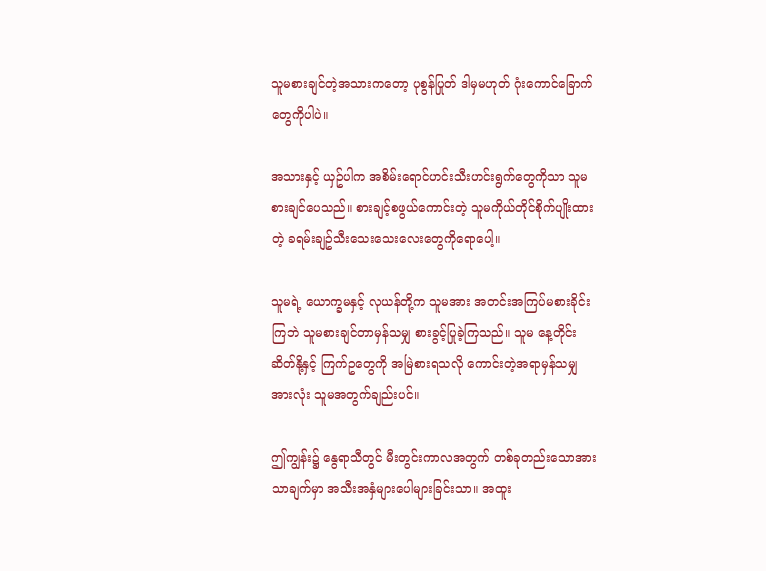သူမစားချင်တဲ့အသားကတော့ ပုစွန်ပြုတ် ဒါမှမဟုတ် ဂုံးကောင်ခြောက်တွေကိုပါပဲ။

အသားနှင့် ယှဥ်ပါက အစိမ်းရောင်ဟင်းသီးဟင်းရွက်တွေကိုသာ သူမ စားချင်ပေသည်။ စားချင့်စဖွယ်ကောင်းတဲ့ သူမကိုယ်တိုင်စိုက်ပျိုးထားတဲ့ ခရမ်းချဥ်သီးသေးသေးလေးတွေကိုရောပေါ့။

သူမရဲ့ ယောက္ခမနှင့် လုယန်တို့က သူမအား အတင်းအကြပ်မစားခိုင်းကြဘဲ သူမစားချင်တာမှန်သမျှ စားခွင့်ပြုခဲ့ကြသည်။ သူမ နေ့တိုင်း ဆိတ်နို့နှင့် ကြက်ဥတွေကို အမြဲစားရသလို ကောင်းတဲ့အရာမှန်သမျှအားလုံး သူမအတွက်ချည်းပင်။

ဤကျွန်း၌ နွေရာသီတွင် မီးတွင်းကာလအတွက် တစ်ခုတည်းသောအားသာချက်မှာ အသီးအနှံများပေါများခြင်းသာ။ အထူး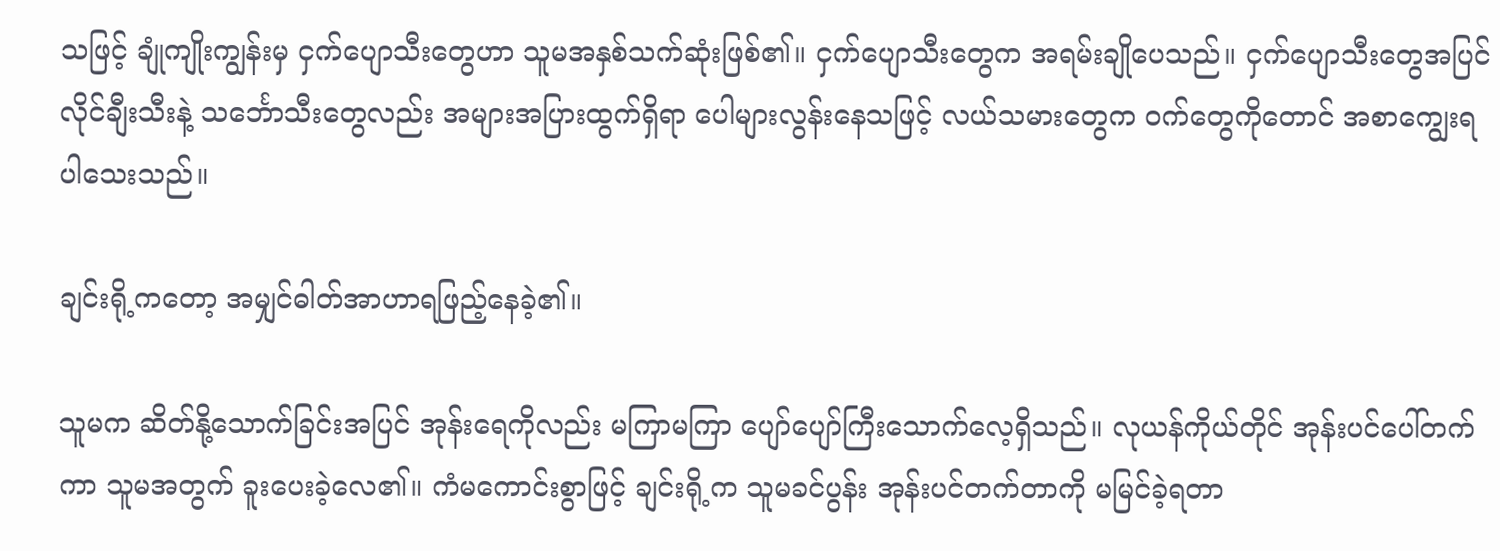သဖြင့် ချုံကျိုးကျွန်းမှ ငှက်ပျောသီးတွေဟာ သူမအနှစ်သက်ဆုံးဖြစ်၏။ ငှက်ပျောသီးတွေက အရမ်းချိုပေသည်။ ငှက်ပျောသီးတွေအပြင် လိုင်ချီးသီးနဲ့ သင်္ဘောသီးတွေလည်း အများအပြားထွက်ရှိရာ ပေါများလွန်းနေသဖြင့် လယ်သမားတွေက ဝက်တွေကိုတောင် အစာကျွေးရပါသေးသည်။

ချင်းရို့ကတော့ အမျှင်ဓါတ်အာဟာရဖြည့်နေခဲ့၏။

သူမက ဆိတ်နို့သောက်ခြင်းအပြင် အုန်းရေကိုလည်း မကြာမကြာ ပျော်ပျော်ကြီးသောက်လေ့ရှိသည်။ လုယန်ကိုယ်တိုင် အုန်းပင်ပေါ်တက်ကာ သူမအတွက် ခူးပေးခဲ့လေ၏။ ကံမကောင်းစွာဖြင့် ချင်းရို့က သူမခင်ပွန်း အုန်းပင်တက်တာကို မမြင်ခဲ့ရတာ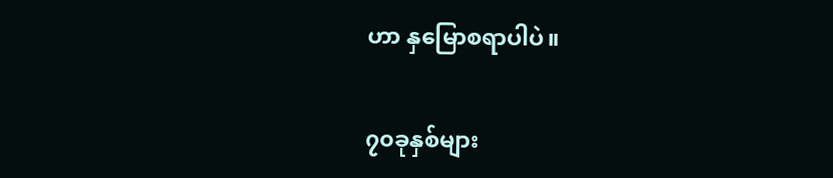ဟာ နှမြောစရာပါပဲ။

၇၀ခုနှစ်များ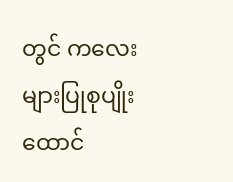တွင် ကလေးများပြုစုပျိုးထောင်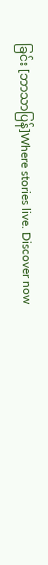ခြင်း [ဘာသာပြန်]Where stories live. Discover now